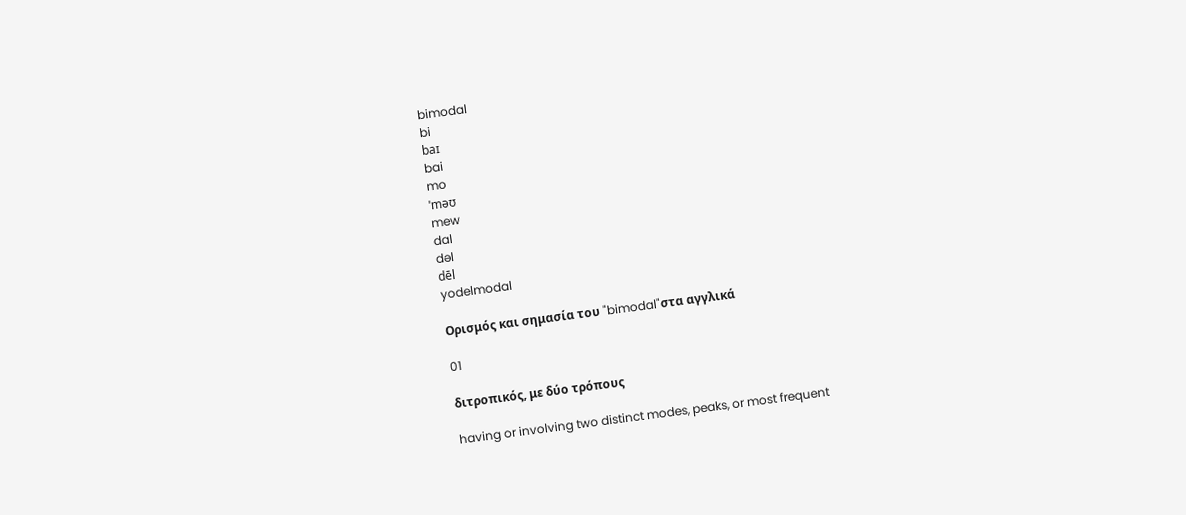bimodal
bi
baɪ
bai
mo
ˈməʊ
mew
dal
dəl
dēl
yodelmodal

Ορισμός και σημασία του "bimodal"στα αγγλικά

01

διτροπικός, με δύο τρόπους

having or involving two distinct modes, peaks, or most frequent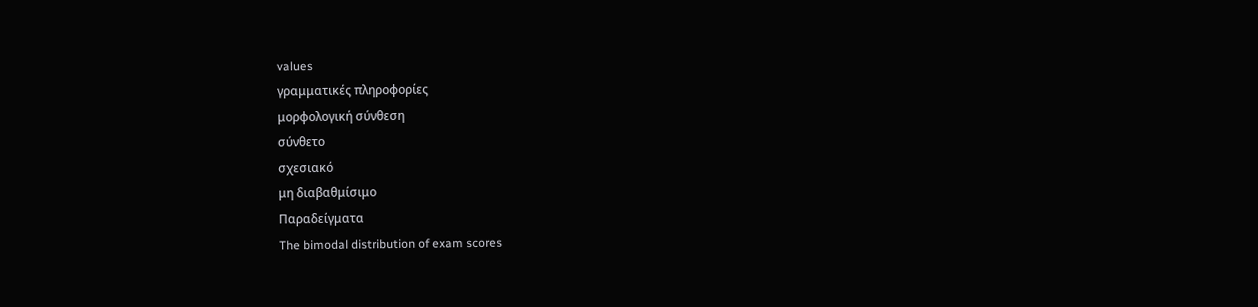values
γραμματικές πληροφορίες
μορφολογική σύνθεση
σύνθετο
σχεσιακό
μη διαβαθμίσιμο
Παραδείγματα
The bimodal distribution of exam scores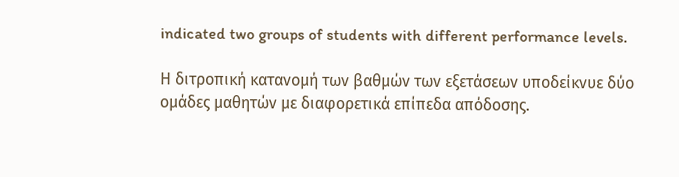indicated two groups of students with different performance levels.

Η διτροπική κατανομή των βαθμών των εξετάσεων υποδείκνυε δύο ομάδες μαθητών με διαφορετικά επίπεδα απόδοσης.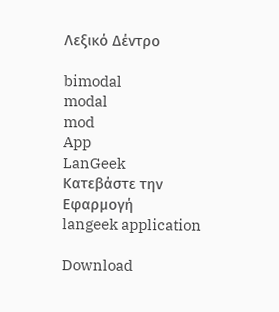Λεξικό Δέντρο

bimodal
modal
mod
App
LanGeek
Κατεβάστε την Εφαρμογή
langeek application

Download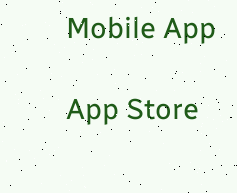Mobile App

App Store